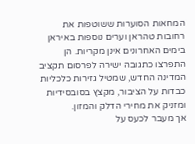המחאות הסוערות ששוטפות את רחובות טהראן וערים נוספות באיראן בימים האחרונים אינן מקריות. הן התפרצו כתגובה ישירה לפרסום תקציב המדינה החדש, שמטיל גזירות כלכליות כבדות על הציבור, מקצץ בסובסידיות ומזניק את מחירי הדלק והמזון.
אך מעבר לכעס על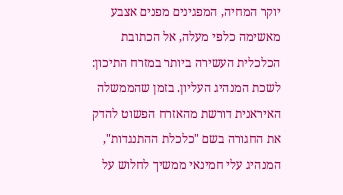יוקר המחיה, המפגינים מפנים אצבע מאשימה כלפי מעלה, אל הכתובת הכלכלית העשירה ביותר במזרח התיכון: לשכת המנהיג העליון. בזמן שהממשלה האיראנית דורשת מהאזרח הפשוט להדק את החגורה בשם "כלכלת ההתנגדות", המנהיג עלי חמינאי ממשיך לחלוש על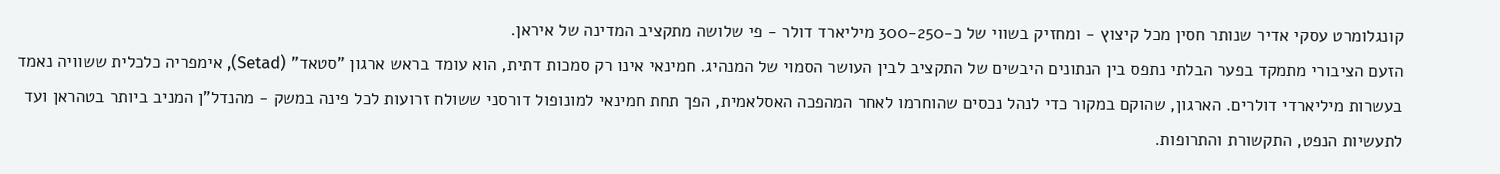קונגלומרט עסקי אדיר שנותר חסין מכל קיצוץ - ומחזיק בשווי של כ-300-250 מיליארד דולר - פי שלושה מתקציב המדינה של איראן.
הזעם הציבורי מתמקד בפער הבלתי נתפס בין הנתונים היבשים של התקציב לבין העושר הסמוי של המנהיג. חמינאי אינו רק סמכות דתית, הוא עומד בראש ארגון "סטאד" (Setad), אימפריה כלכלית ששוויה נאמד בעשרות מיליארדי דולרים. הארגון, שהוקם במקור כדי לנהל נכסים שהוחרמו לאחר המהפכה האסלאמית, הפך תחת חמינאי למונופול דורסני ששולח זרועות לכל פינה במשק - מהנדל"ן המניב ביותר בטהראן ועד לתעשיות הנפט, התקשורת והתרופות.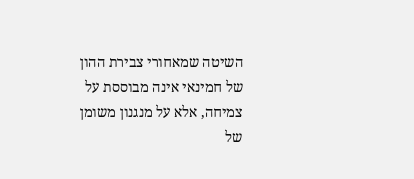השיטה שמאחורי צבירת ההון של חמינאי אינה מבוססת על צמיחה, אלא על מנגנון משומן של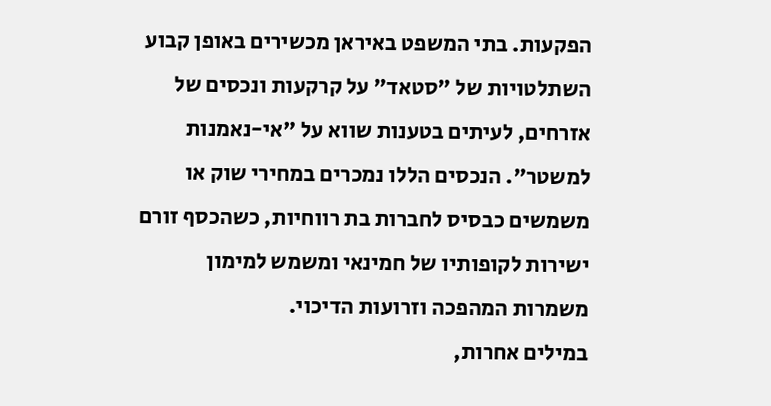הפקעות. בתי המשפט באיראן מכשירים באופן קבוע השתלטויות של "סטאד" על קרקעות ונכסים של אזרחים, לעיתים בטענות שווא על "אי-נאמנות למשטר". הנכסים הללו נמכרים במחירי שוק או משמשים כבסיס לחברות בת רווחיות, כשהכסף זורם ישירות לקופותיו של חמינאי ומשמש למימון משמרות המהפכה וזרועות הדיכוי.
במילים אחרות,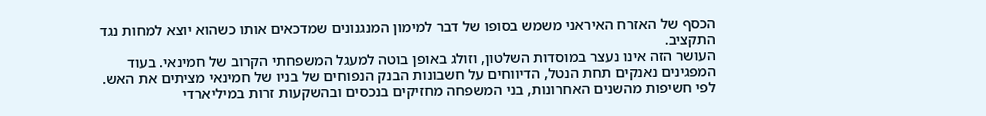הכסף של האזרח האיראני משמש בסופו של דבר למימון המנגנונים שמדכאים אותו כשהוא יוצא למחות נגד התקציב.
העושר הזה אינו נעצר במוסדות השלטון, וזולג באופן בוטה למעגל המשפחתי הקרוב של חמינאי. בעוד המפגינים נאנקים תחת הנטל, הדיווחים על חשבונות הבנק הנפוחים של בניו של חמינאי מציתים את האש.
לפי חשיפות מהשנים האחרונות, בני המשפחה מחזיקים בנכסים ובהשקעות זרות במיליארדי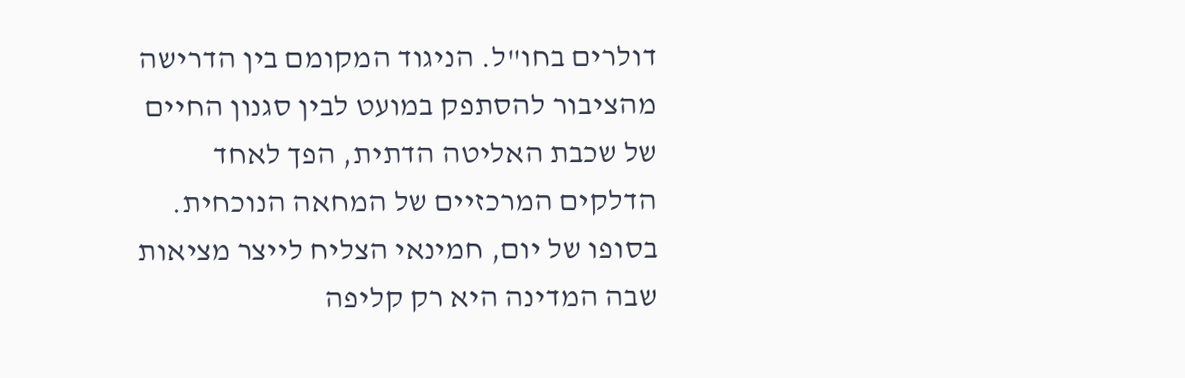דולרים בחו"ל. הניגוד המקומם בין הדרישה מהציבור להסתפק במועט לבין סגנון החיים של שכבת האליטה הדתית, הפך לאחד הדלקים המרכזיים של המחאה הנוכחית.
בסופו של יום, חמינאי הצליח לייצר מציאות שבה המדינה היא רק קליפה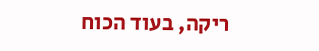ריקה, בעוד הכוח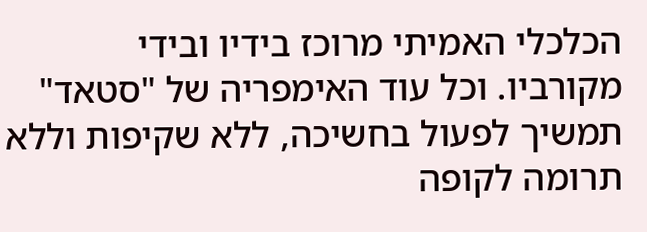הכלכלי האמיתי מרוכז בידיו ובידי מקורביו. וכל עוד האימפריה של "סטאד" תמשיך לפעול בחשיכה, ללא שקיפות וללא תרומה לקופה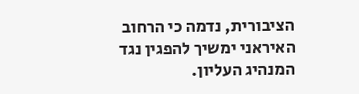הציבורית, נדמה כי הרחוב האיראני ימשיך להפגין נגד המנהיג העליון.